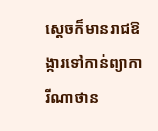ស្ដេចក៏មានរាជឱង្ការទៅកាន់ព្យាការីណាថាន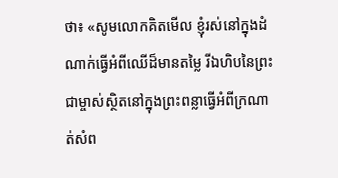ថា៖ «សូមលោកគិតមើល ខ្ញុំរស់នៅក្នុងដំណាក់ធ្វើអំពីឈើដ៏មានតម្លៃ រីឯហិបនៃព្រះជាម្ចាស់ស្ថិតនៅក្នុងព្រះពន្លាធ្វើអំពីក្រណាត់សំព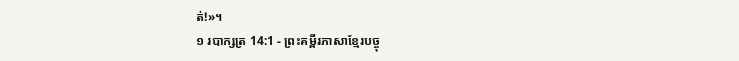ត់!»។
១ របាក្សត្រ 14:1 - ព្រះគម្ពីរភាសាខ្មែរបច្ចុ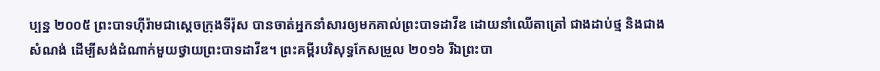ប្បន្ន ២០០៥ ព្រះបាទហ៊ីរ៉ាមជាស្ដេចក្រុងទីរ៉ុស បានចាត់អ្នកនាំសារឲ្យមកគាល់ព្រះបាទដាវីឌ ដោយនាំឈើតាត្រៅ ជាងដាប់ថ្ម និងជាងសំណង់ ដើម្បីសង់ដំណាក់មួយថ្វាយព្រះបាទដាវីឌ។ ព្រះគម្ពីរបរិសុទ្ធកែសម្រួល ២០១៦ រីឯព្រះបា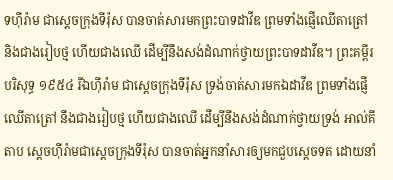ទហ៊ីរ៉ាម ជាស្តេចក្រុងទីរ៉ុស បានចាត់សារមកព្រះបាទដាវីឌ ព្រមទាំងផ្ញើឈើតាត្រៅ និងជាងរៀបថ្ម ហើយជាងឈើ ដើម្បីនឹងសង់ដំណាក់ថ្វាយព្រះបាទដាវីឌ។ ព្រះគម្ពីរបរិសុទ្ធ ១៩៥៤ រីឯហ៊ីរ៉ាម ជាស្តេចក្រុងទីរ៉ុស ទ្រង់ចាត់សារមកឯដាវីឌ ព្រមទាំងផ្ញើឈើតាត្រៅ នឹងជាងរៀបថ្ម ហើយជាងឈើ ដើម្បីនឹងសង់ដំណាក់ថ្វាយទ្រង់ អាល់គីតាប ស្តេចហ៊ីរ៉ាមជាស្តេចក្រុងទីរ៉ុស បានចាត់អ្នកនាំសារឲ្យមកជួបស្តេចទត ដោយនាំ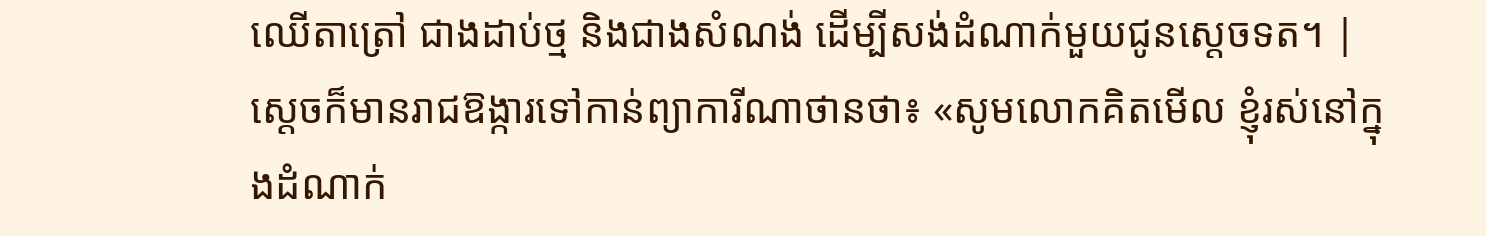ឈើតាត្រៅ ជាងដាប់ថ្ម និងជាងសំណង់ ដើម្បីសង់ដំណាក់មួយជូនស្តេចទត។ |
ស្ដេចក៏មានរាជឱង្ការទៅកាន់ព្យាការីណាថានថា៖ «សូមលោកគិតមើល ខ្ញុំរស់នៅក្នុងដំណាក់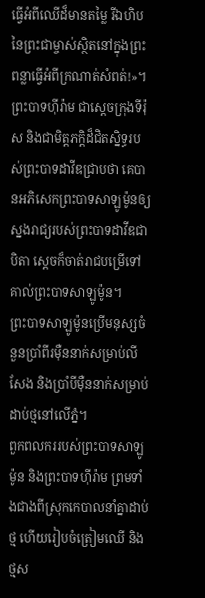ធ្វើអំពីឈើដ៏មានតម្លៃ រីឯហិបនៃព្រះជាម្ចាស់ស្ថិតនៅក្នុងព្រះពន្លាធ្វើអំពីក្រណាត់សំពត់!»។
ព្រះបាទហ៊ីរ៉ាម ជាស្ដេចក្រុងទីរ៉ុស និងជាមិត្តភក្ដិដ៏ជិតស្និទ្ធរបស់ព្រះបាទដាវីឌជ្រាបថា គេបានអភិសេកព្រះបាទសាឡូម៉ូនឲ្យស្នងរាជ្យរបស់ព្រះបាទដាវីឌជាបិតា ស្ដេចក៏ចាត់រាជបម្រើទៅគាល់ព្រះបាទសាឡូម៉ូន។
ព្រះបាទសាឡូម៉ូនប្រើមនុស្សចំនួនប្រាំពីរម៉ឺននាក់សម្រាប់លីសែង និងប្រាំបីម៉ឺននាក់សម្រាប់ដាប់ថ្មនៅលើភ្នំ។
ពួកពលកររបស់ព្រះបាទសាឡូម៉ូន និងព្រះបាទហ៊ីរ៉ាម ព្រមទាំងជាងពីស្រុកកេបាលនាំគ្នាដាប់ថ្ម ហើយរៀបចំត្រៀមឈើ និងថ្មស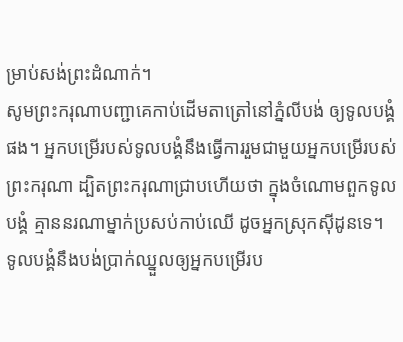ម្រាប់សង់ព្រះដំណាក់។
សូមព្រះករុណាបញ្ជាគេកាប់ដើមតាត្រៅនៅភ្នំលីបង់ ឲ្យទូលបង្គំផង។ អ្នកបម្រើរបស់ទូលបង្គំនឹងធ្វើការរួមជាមួយអ្នកបម្រើរបស់ព្រះករុណា ដ្បិតព្រះករុណាជ្រាបហើយថា ក្នុងចំណោមពួកទូលបង្គំ គ្មាននរណាម្នាក់ប្រសប់កាប់ឈើ ដូចអ្នកស្រុកស៊ីដូនទេ។ ទូលបង្គំនឹងបង់ប្រាក់ឈ្នួលឲ្យអ្នកបម្រើរប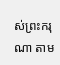ស់ព្រះករុណា តាម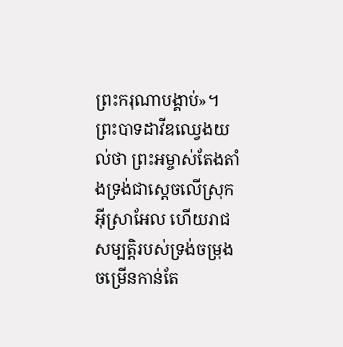ព្រះករុណាបង្គាប់»។
ព្រះបាទដាវីឌឈ្វេងយល់ថា ព្រះអម្ចាស់តែងតាំងទ្រង់ជាស្ដេចលើស្រុកអ៊ីស្រាអែល ហើយរាជសម្បត្តិរបស់ទ្រង់ចម្រុងចម្រើនកាន់តែ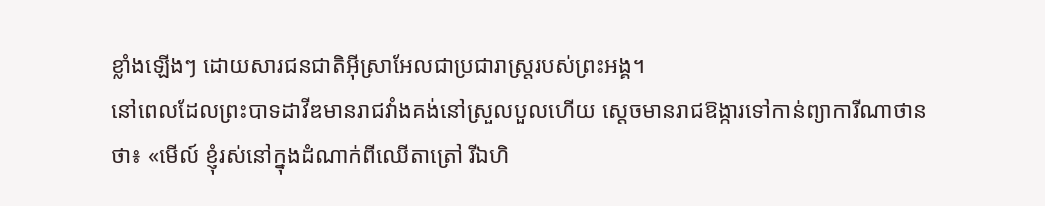ខ្លាំងឡើងៗ ដោយសារជនជាតិអ៊ីស្រាអែលជាប្រជារាស្ត្ររបស់ព្រះអង្គ។
នៅពេលដែលព្រះបាទដាវីឌមានរាជវាំងគង់នៅស្រួលបួលហើយ ស្ដេចមានរាជឱង្ការទៅកាន់ព្យាការីណាថានថា៖ «មើល៍ ខ្ញុំរស់នៅក្នុងដំណាក់ពីឈើតាត្រៅ រីឯហិ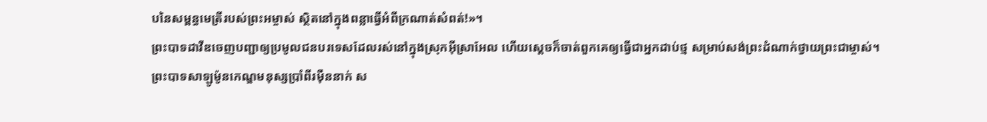បនៃសម្ពន្ធមេត្រីរបស់ព្រះអម្ចាស់ ស្ថិតនៅក្នុងពន្លាធ្វើអំពីក្រណាត់សំពត់!»។
ព្រះបាទដាវីឌចេញបញ្ជាឲ្យប្រមូលជនបរទេសដែលរស់នៅក្នុងស្រុកអ៊ីស្រាអែល ហើយស្ដេចក៏ចាត់ពួកគេឲ្យធ្វើជាអ្នកដាប់ថ្ម សម្រាប់សង់ព្រះដំណាក់ថ្វាយព្រះជាម្ចាស់។
ព្រះបាទសាឡូម៉ូនកេណ្ឌមនុស្សប្រាំពីរម៉ឺននាក់ ស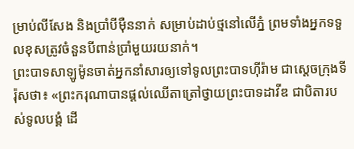ម្រាប់លីសែង និងប្រាំបីម៉ឺននាក់ សម្រាប់ដាប់ថ្មនៅលើភ្នំ ព្រមទាំងអ្នកទទួលខុសត្រូវចំនួនបីពាន់ប្រាំមួយរយនាក់។
ព្រះបាទសាឡូម៉ូនចាត់អ្នកនាំសារឲ្យទៅទូលព្រះបាទហ៊ីរ៉ាម ជាស្ដេចក្រុងទីរ៉ុសថា៖ «ព្រះករុណាបានផ្ដល់ឈើតាត្រៅថ្វាយព្រះបាទដាវីឌ ជាបិតារបស់ទូលបង្គំ ដើ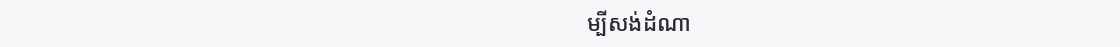ម្បីសង់ដំណា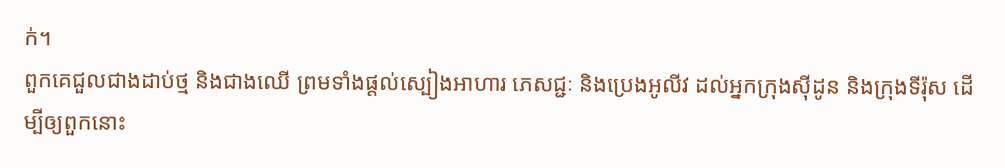ក់។
ពួកគេជួលជាងដាប់ថ្ម និងជាងឈើ ព្រមទាំងផ្ដល់ស្បៀងអាហារ ភេសជ្ជៈ និងប្រេងអូលីវ ដល់អ្នកក្រុងស៊ីដូន និងក្រុងទីរ៉ុស ដើម្បីឲ្យពួកនោះ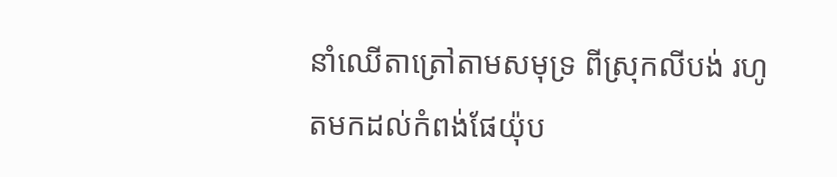នាំឈើតាត្រៅតាមសមុទ្រ ពីស្រុកលីបង់ រហូតមកដល់កំពង់ផែយ៉ុប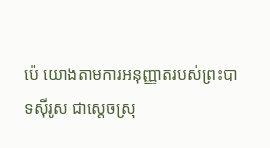ប៉េ យោងតាមការអនុញ្ញាតរបស់ព្រះបាទស៊ីរូស ជាស្ដេចស្រុ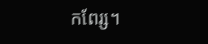កពែរ្ស។